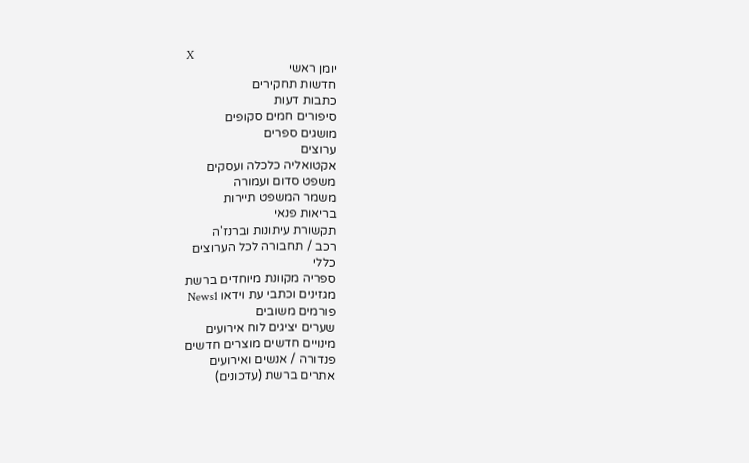X
יומן ראשי
חדשות תחקירים
כתבות דעות
סיפורים חמים סקופים
מושגים ספרים
ערוצים
אקטואליה כלכלה ועסקים
משפט סדום ועמורה
משמר המשפט תיירות
בריאות פנאי
תקשורת עיתונות וברנז'ה
רכב / תחבורה לכל הערוצים
כללי
ספריה מקוונת מיוחדים ברשת
מגזינים וכתבי עת וידאו News1
פורמים משובים
שערים יציגים לוח אירועים
מינויים חדשים מוצרים חדשים
פנדורה / אנשים ואירועים
אתרים ברשת (עדכונים)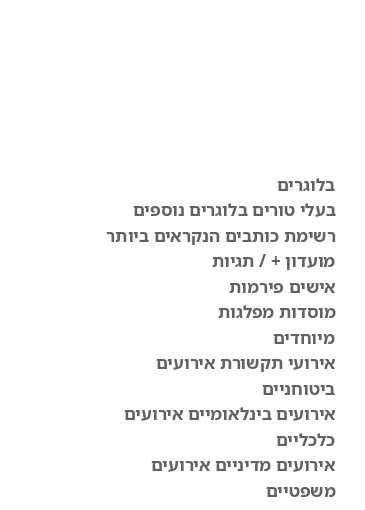בלוגרים
בעלי טורים בלוגרים נוספים
רשימת כותבים הנקראים ביותר
מועדון + / תגיות
אישים פירמות
מוסדות מפלגות
מיוחדים
אירועי תקשורת אירועים ביטוחניים
אירועים בינלאומיים אירועים כלכליים
אירועים מדיניים אירועים משפטיים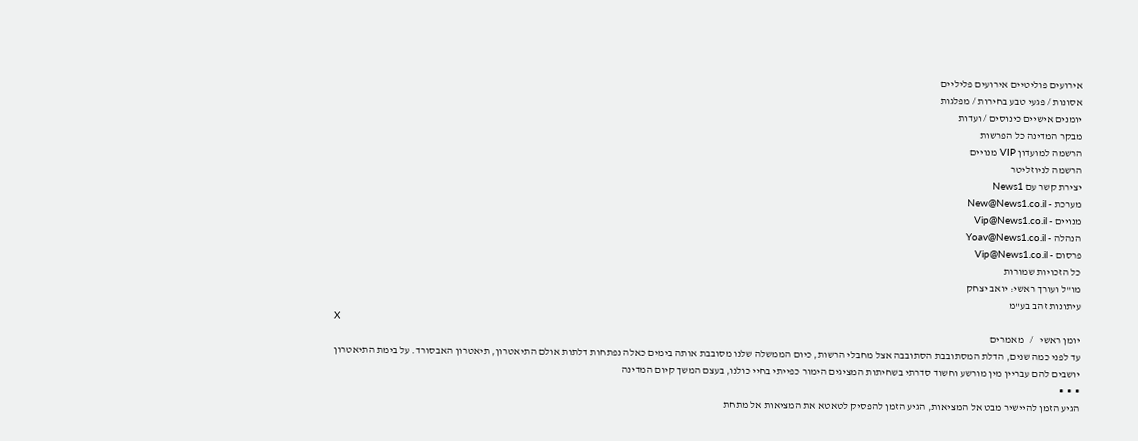אירועים פוליטיים אירועים פליליים
אסונות / פגעי טבע בחירות / מפלגות
יומנים אישיים כינוסים / ועדות
מבקר המדינה כל הפרשות
הרשמה למועדון VIP מנויים
הרשמה לניוזליטר
יצירת קשר עם News1
מערכת - New@News1.co.il
מנויים - Vip@News1.co.il
הנהלה - Yoav@News1.co.il
פרסום - Vip@News1.co.il
כל הזכויות שמורות
מו"ל ועורך ראשי: יואב יצחק
עיתונות זהב בע"מ
X
יומן ראשי   /   מאמרים
עד לפני כמה שנים, הדלת המסתובבת הסתובבה אצל מחבלי הרשות, כיום הממשלה שלנו מסובבת אותה בימים כאלה נפתחות דלתות אולם התיאטרון, תיאטרון האבסורד. על בימת התיאטרון יושבים להם עבריין מין מורשע וחשוד סדרתי בשחיתות המציגים הימור כפייתי בחיי כולנו, בעצם המשך קיום המדינה
▪  ▪  ▪
הגיע הזמן להיישיר מבט אל המציאות, הגיע הזמן להפסיק לטאטא את המציאות אל מתחת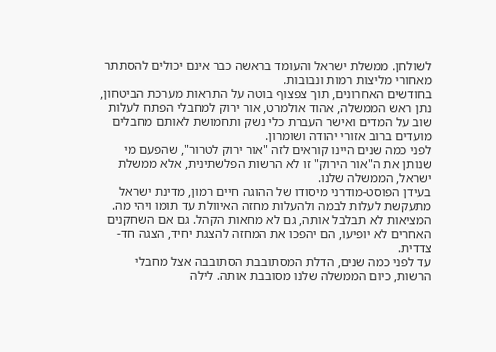לשולחן. ממשלת ישראל והעומד בראשה כבר אינם יכולים להסתתר מאחורי מליצות רמות ונבובות.
בחודשים האחרונים, תוך צפצוף בוטה על התראות מערכת הביטחון, נתן ראש הממשלה, אהוד אולמרט, אור ירוק למחבלי הפתח לעלות שוב על המדים ואישר העברת כלי נשק ותחמושת לאותם מחבלים מועדים ברוב אזורי יהודה ושומרון.
לפני כמה שנים היינו קוראים לזה "אור ירוק לטרור", שהפעם מי שנותן את ה"אור הירוק" זו לא הרשות הפלשתינית, אלא ממשלת ישראל, הממשלה שלנו.
בעידן הפוסט-מודרני מיסודו של ההוגה חיים רמון, מדינת ישראל מתעקשת לעלות לבמה ולהעלות מחזה האיוולת עד תומו ויהי מה. המציאות לא תבלבל אותה, גם לא מחאות הקהל. גם אם השחקנים האחרים לא יופיעו, הם יהפכו את המחזה להצגת יחיד, הצגה חד-צדדית.
עד לפני כמה שנים, הדלת המסתובבת הסתובבה אצל מחבלי הרשות, כיום הממשלה שלנו מסובבת אותה. לילה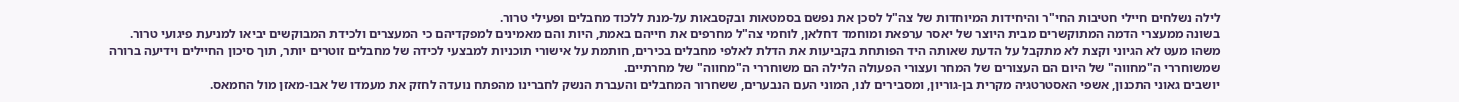לילה נשלחים חיילי חטיבות החי"ר והיחידות המיוחדות של צה"ל לסכן את נפשם בסמטאות ובקסבאות על-מנת ללכוד מחבלים ופעילי טרור.
בשונה ממעצרי הדמה המתוקשרים מבית היוצר של יאסר ערפאת ומוחמד דחלאן, לוחמי צה"ל מחרפים את חייהם באמת, היות והם מאמינים למפקדיהם כי המעצרים ולכידת המבוקשים יביאו למניעת פיגועי טרור.
משהו מעט לא הגיוני וקצת לא מתקבל על הדעת שאותה היד הפותחת בקביעות את הדלת לאלפי מחבלים בכירים, חותמת על אישורי תוכניות למבצעי לכידה של מחבלים זוטרים יותר, תוך סיכון החיילים וידיעה ברורה שמשוחררי ה"מחווה" של היום הם העצורים של המחר ועצורי הפעולה הלילה הם משוחררי ה"מחווה" של מחרתיים.
יושבים גאוני התכנון, אשפי האסטרטגיה מקרית בן-גוריון, ומסבירים לנו, המוני העם הנבערים, ששחרור המחבלים והעברת הנשק לחברינו מהפתח נועדה לחזק את מעמדו של אבו-מאזן מול החמאס.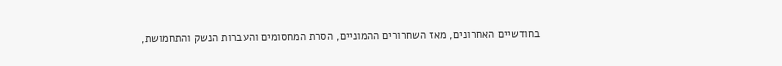בחודשיים האחרונים, מאז השחרורים ההמוניים, הסרת המחסומים והעברות הנשק והתחמושת,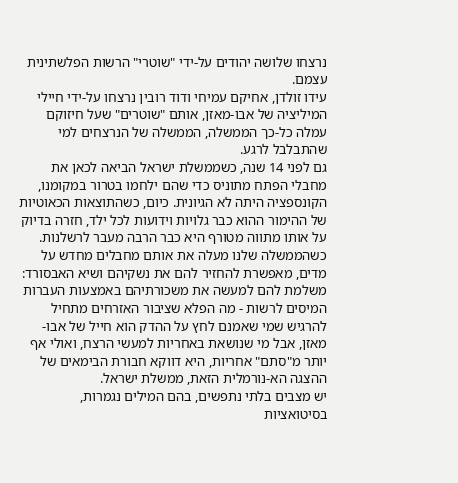נרצחו שלושה יהודים על-ידי "שוטרי" הרשות הפלשתינית עצמם.
עידו זולדן, אחיקם עמיחי ודוד רובין נרצחו על-ידי חיילי המיליציה של אבו-מאזן, אותם "שוטרים" שעל חיזוקם עמלה כל-כך הממשלה, הממשלה של הנרצחים למי שהתבלבל לרגע.
גם לפני 14 שנה, כשממשלת ישראל הביאה לכאן את מחבלי הפתח מתוניס כדי שהם ילחמו בטרור במקומנו, הקונספציה היתה לא הגיונית. כיום, כשהתוצאות הכאוטיות של ההימור ההוא כבר גלויות וידועות לכל ילד, חזרה בדיוק על אותו מתווה מטורף היא כבר הרבה מעבר לרשלנות.
כשהממשלה שלנו מעלה את אותם מחבלים מחדש על מדים, מאפשרת להחזיר להם את נשקיהם ושיא האבסורד: משלמת להם למעשה את משכורתיהם באמצעות העברות המיסים לרשות - מה הפלא שציבור האזרחים מתחיל להרגיש שמי שאמנם לחץ על ההדק הוא חייל של אבו-מאזן, אבל מי שנושאת באחריות למעשי הרצח, ואולי אף יותר מ"סתם" אחריות, היא דווקא חבורת הבימאים של ההצגה הא-נורמלית הזאת, ממשלת ישראל.
יש מצבים בלתי נתפשים, בהם המילים נגמרות, בסיטואציות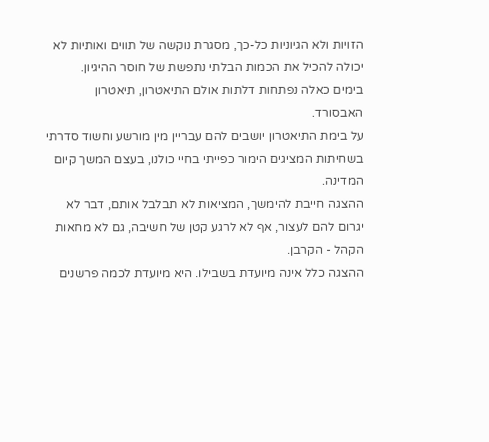הזויות ולא הגיוניות כל-כך, מסגרת נוקשה של תווים ואותיות לא יכולה להכיל את הכמות הבלתי נתפשת של חוסר ההיגיון.
בימים כאלה נפתחות דלתות אולם התיאטרון, תיאטרון האבסורד.
על בימת התיאטרון יושבים להם עבריין מין מורשע וחשוד סדרתי בשחיתות המציגים הימור כפייתי בחיי כולנו, בעצם המשך קיום המדינה.
ההצגה חייבת להימשך, המציאות לא תבלבל אותם, דבר לא יגרום להם לעצור, אף לא לרגע קטן של חשיבה, גם לא מחאות הקהל - הקרבן.
ההצגה כלל אינה מיועדת בשבילו. היא מיועדת לכמה פרשנים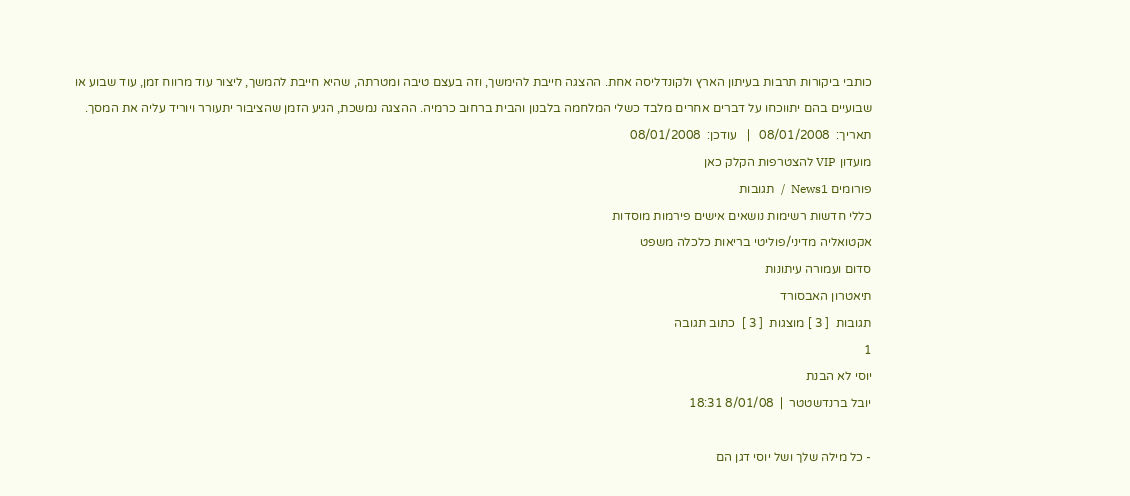כותבי ביקורות תרבות בעיתון הארץ ולקונדליסה אחת. ההצגה חייבת להימשך, וזה בעצם טיבה ומטרתה, שהיא חייבת להמשך, ליצור עוד מרווח זמן, עוד שבוע או שבועיים בהם יתווכחו על דברים אחרים מלבד כשלי המלחמה בלבנון והבית ברחוב כרמיה. ההצגה נמשכת, הגיע הזמן שהציבור יתעורר ויוריד עליה את המסך.
תאריך:  08/01/2008   |   עודכן:  08/01/2008
מועדון VIP להצטרפות הקלק כאן
פורומים News1  /  תגובות
כללי חדשות רשימות נושאים אישים פירמות מוסדות
אקטואליה מדיני/פוליטי בריאות כלכלה משפט
סדום ועמורה עיתונות
תיאטרון האבסורד
תגובות  [ 3 ] מוצגות  [ 3 ]  כתוב תגובה
1
יוסי לא הבנת
יובל ברנדשטטר  |  8/01/08 18:31

- כל מילה שלך ושל יוסי דגן הם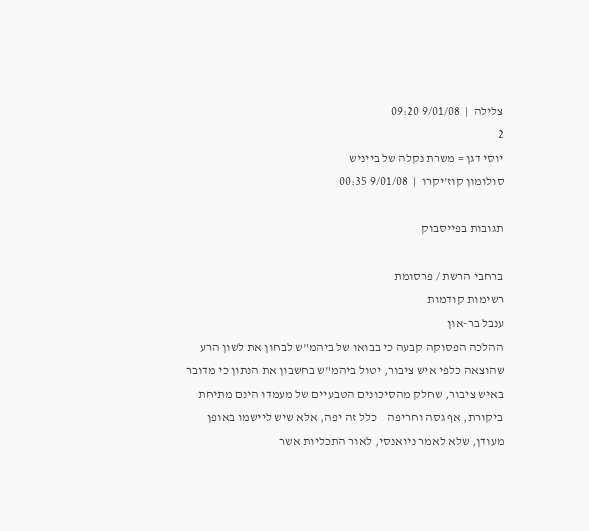צלילה  |  9/01/08 09:20
2
יוסי דגן = משרת נקלה של בייניש
סולומון קוז'יקרו  |  9/01/08 00:35

תגובות בפייסבוק

ברחבי הרשת / פרסומת
רשימות קודמות
ענבל בר-און
ההלכה הפסוקה קבעה כי בבואו של ביהמ"ש לבחון את לשון הרע שהוצאה כלפי איש ציבור, יטול ביהמ"ש בחשבון את הנתון כי מדובר באיש ציבור, שחלק מהסיכונים הטבעיים של מעמדו הינם מתיחת ביקורת, אף גסה וחריפה    כלל זה יפה, אלא שיש ליישמו באופן מעודן, שלא לאמר ניואנסי, לאור התכליות אשר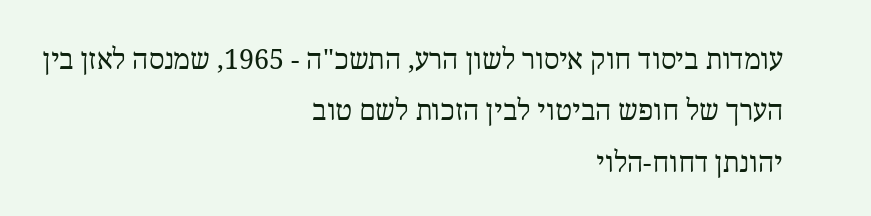עומדות ביסוד חוק איסור לשון הרע, התשכ"ה - 1965, שמנסה לאזן בין הערך של חופש הביטוי לבין הזכות לשם טוב
יהונתן דחוח-הלוי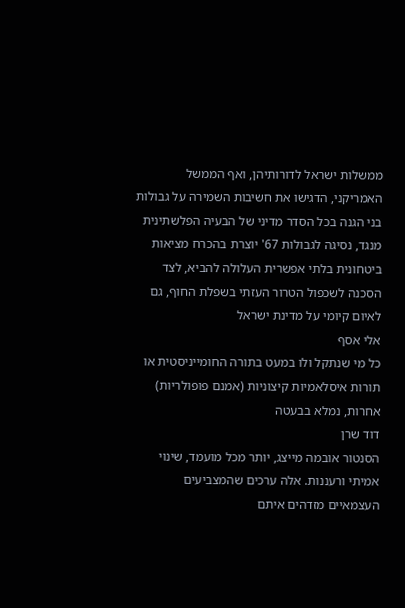ממשלות ישראל לדורותיהן, ואף הממשל האמריקני, הדגישו את חשיבות השמירה על גבולות בני הגנה בכל הסדר מדיני של הבעיה הפלשתינית    מנגד, נסיגה לגבולות 67' יוצרת בהכרח מציאות ביטחונית בלתי אפשרית העלולה להביא, לצד הסכנה לשכפול הטרור העזתי בשפלת החוף, גם לאיום קיומי על מדינת ישראל
אלי אסף
כל מי שנתקל ולו במעט בתורה החומייניסטית או תורות איסלאמיות קיצוניות (אמנם פופולריות) אחרות, נמלא בבעטה
דוד שרן
הסנטור אובמה מייצג, יותר מכל מועמד, שינוי אמיתי ורעננות. אלה ערכים שהמצביעים העצמאיים מזדהים איתם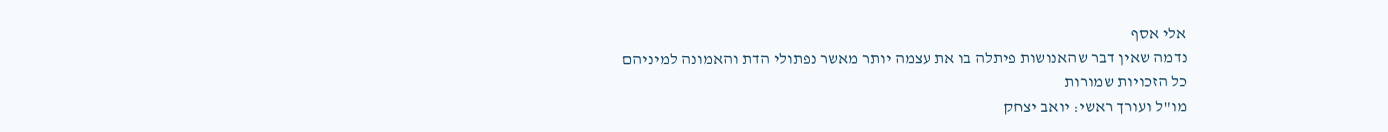אלי אסף
נדמה שאין דבר שהאנושות פיתלה בו את עצמה יותר מאשר נפתולי הדת והאמונה למיניהם
כל הזכויות שמורות
מו"ל ועורך ראשי: יואב יצחק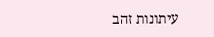עיתונות זהב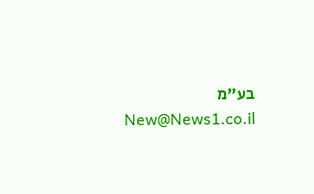בע"מ New@News1.co.il